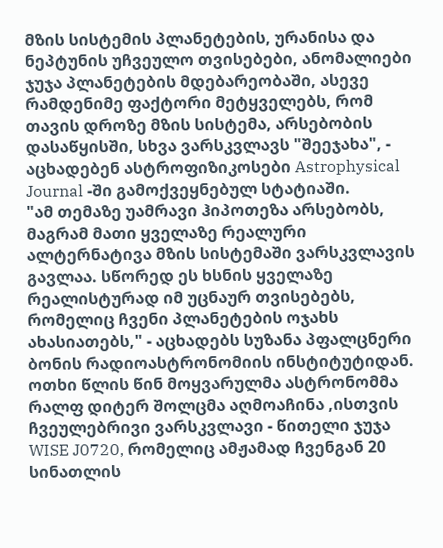მზის სისტემის პლანეტების, ურანისა და ნეპტუნის უჩვეულო თვისებები, ანომალიები ჯუჯა პლანეტების მდებარეობაში, ასევე რამდენიმე ფაქტორი მეტყველებს, რომ თავის დროზე მზის სისტემა, არსებობის დასაწყისში, სხვა ვარსკვლავს "შეეჯახა", - აცხადებენ ასტროფიზიკოსები Astrophysical Journal -ში გამოქვეყნებულ სტატიაში.
"ამ თემაზე უამრავი ჰიპოთეზა არსებობს, მაგრამ მათი ყველაზე რეალური ალტერნატივა მზის სისტემაში ვარსკვლავის გავლაა. სწორედ ეს ხსნის ყველაზე რეალისტურად იმ უცნაურ თვისებებს, რომელიც ჩვენი პლანეტების ოჯახს ახასიათებს," - აცხადებს სუზანა პფალცნერი ბონის რადიოასტრონომიის ინსტიტუტიდან.
ოთხი წლის წინ მოყვარულმა ასტრონომმა რალფ დიტერ შოლცმა აღმოაჩინა ,ისთვის ჩვეულებრივი ვარსკვლავი - წითელი ჯუჯა WISE J0720, რომელიც ამჟამად ჩვენგან 20 სინათლის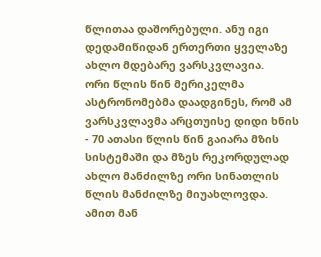წლითაა დაშორებული. ანუ იგი დედამიწიდან ერთერთი ყველაზე ახლო მდებარე ვარსკვლავია.
ორი წლის წინ მერიკელმა ასტრონომებმა დაადგინეს, რომ ამ ვარსკვლავმა არცთუისე დიდი ხნის - 70 ათასი წლის წინ გაიარა მზის სისტემაში და მზეს რეკორდულად ახლო მანძილზე ორი სინათლის წლის მანძილზე მიუახლოვდა. ამით მან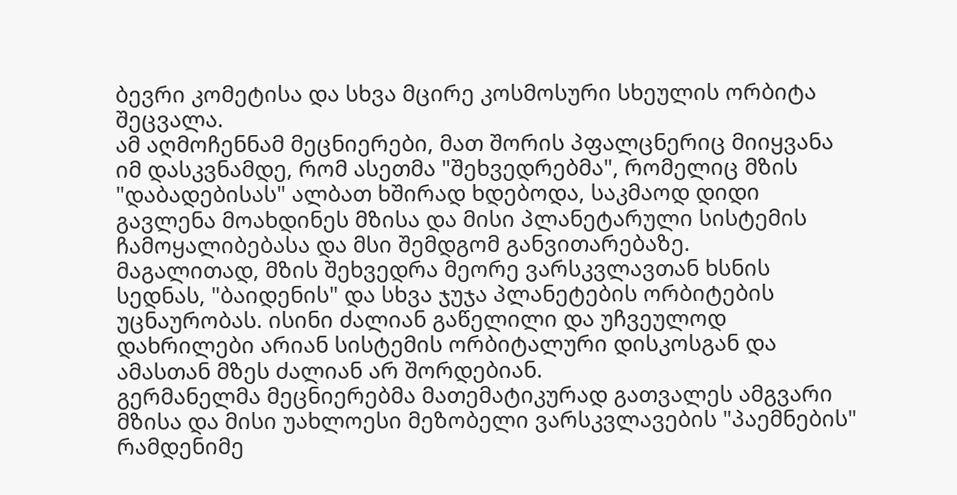ბევრი კომეტისა და სხვა მცირე კოსმოსური სხეულის ორბიტა შეცვალა.
ამ აღმოჩენნამ მეცნიერები, მათ შორის პფალცნერიც მიიყვანა იმ დასკვნამდე, რომ ასეთმა "შეხვედრებმა", რომელიც მზის "დაბადებისას" ალბათ ხშირად ხდებოდა, საკმაოდ დიდი გავლენა მოახდინეს მზისა და მისი პლანეტარული სისტემის ჩამოყალიბებასა და მსი შემდგომ განვითარებაზე.
მაგალითად, მზის შეხვედრა მეორე ვარსკვლავთან ხსნის სედნას, "ბაიდენის" და სხვა ჯუჯა პლანეტების ორბიტების უცნაურობას. ისინი ძალიან გაწელილი და უჩვეულოდ დახრილები არიან სისტემის ორბიტალური დისკოსგან და ამასთან მზეს ძალიან არ შორდებიან.
გერმანელმა მეცნიერებმა მათემატიკურად გათვალეს ამგვარი მზისა და მისი უახლოესი მეზობელი ვარსკვლავების "პაემნების" რამდენიმე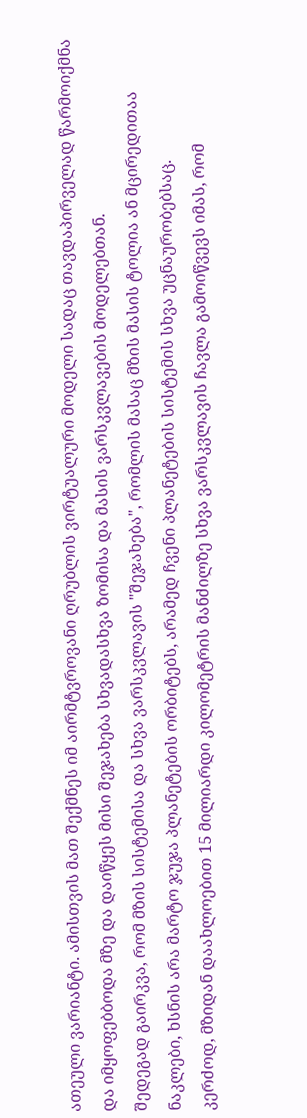ათეული ვარიანტი. ამისთვის მათ შექმნეს იმ აირმტვროვანი ღრუბლის ვირტუალური მოდელი სადაც თავდაპირველად წარმოიქმნა და იმყოფებბოდა მზე და დაიწყეს მისი შეჯახება სხვადასხვა ზომისა და მასის ვარსკვლავების მოდელებთან.
შედეგად გაირკვა, რომ მზის სისტემისა და სხვა ვარსკვლავის "შეჯახება", რომლის მასაც მზის მასის ტოლია ან მცირედითაა ნაკლები, ხსნის არა მარტო ჯუჯა პლანეტების ორბიტებს, არამედ ჩვენი პლანეტების სისტემის სხვა უცნაურობებსაც.
კერძოდ, მზიდან დაახლოებით 15 მილიარდი კილომეტრის მანძილზე სხვა ვარსკვლავის ჩავლა გამოიწვევს იმას, რომ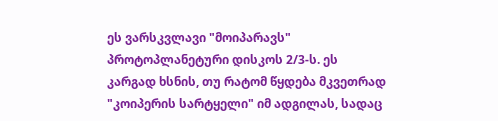ეს ვარსკვლავი "მოიპარავს" პროტოპლანეტური დისკოს 2/3-ს. ეს კარგად ხსნის, თუ რატომ წყდება მკვეთრად "კოიპერის სარტყელი" იმ ადგილას, სადაც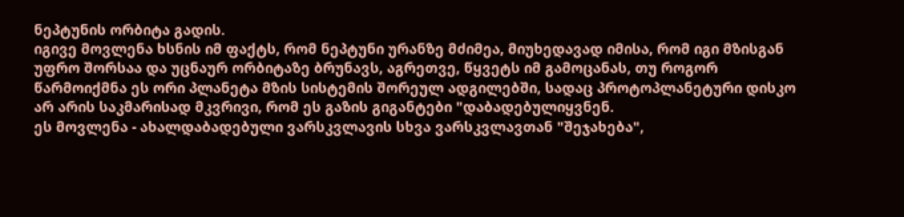ნეპტუნის ორბიტა გადის.
იგივე მოვლენა ხსნის იმ ფაქტს, რომ ნეპტუნი ურანზე მძიმეა, მიუხედავად იმისა, რომ იგი მზისგან უფრო შორსაა და უცნაურ ორბიტაზე ბრუნავს, აგრეთვე, წყვეტს იმ გამოცანას, თუ როგორ წარმოიქმნა ეს ორი პლანეტა მზის სისტემის შორეულ ადგილებში, სადაც პროტოპლანეტური დისკო არ არის საკმარისად მკვრივი, რომ ეს გაზის გიგანტები "დაბადებულიყვნენ.
ეს მოვლენა - ახალდაბადებული ვარსკვლავის სხვა ვარსკვლავთან "შეჯახება",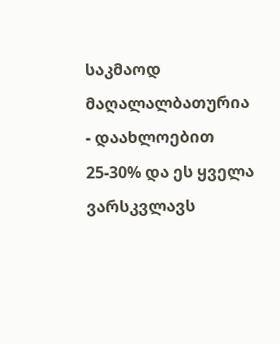საკმაოდ მაღალალბათურია - დაახლოებით 25-30% და ეს ყველა ვარსკვლავს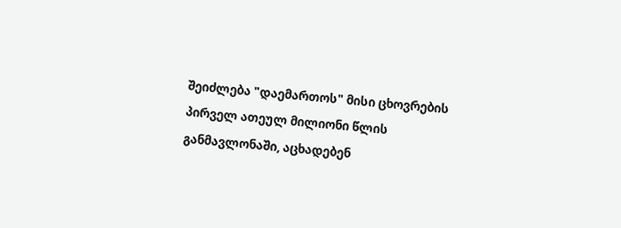შეიძლება "დაემართოს" მისი ცხოვრების პირველ ათეულ მილიონი წლის განმავლონაში, აცხადებენ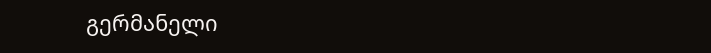გერმანელი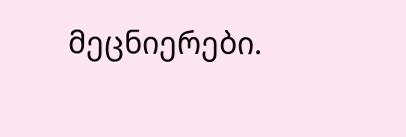მეცნიერები.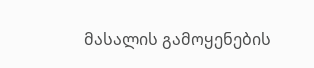მასალის გამოყენების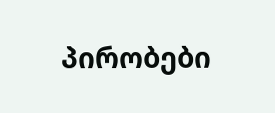პირობები